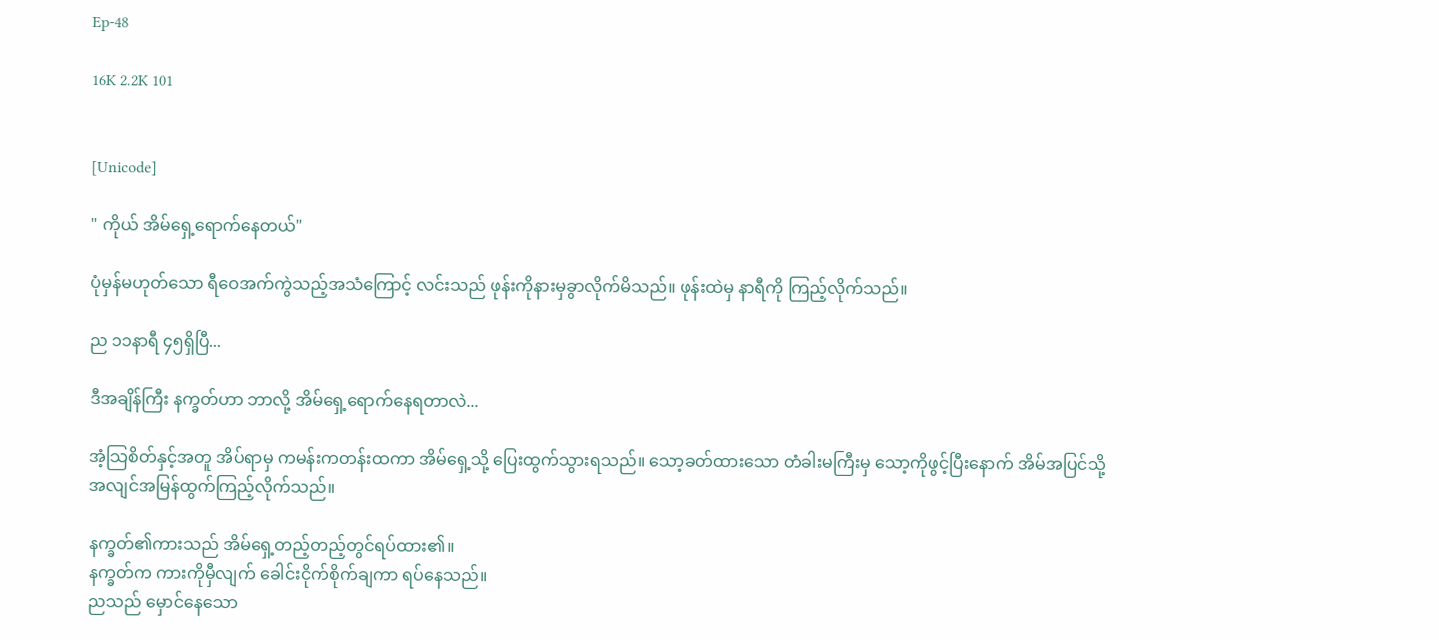Ep-48

16K 2.2K 101


[Unicode]

" ကိုယ် အိမ်ရှေ့ရောက်နေတယ်"

ပုံမှန်မဟုတ်သော ရီဝေအက်ကွဲသည့်အသံကြောင့် လင်းသည် ဖုန်းကိုနားမှခွာလိုက်မိသည်။ ဖုန်းထဲမှ နာရီကို ကြည့်လိုက်သည်။

ည ၁၁နာရီ ၄၅ရှိပြီ...

ဒီအချိန်ကြီး နက္ခတ်ဟာ ဘာလို့ အိမ်ရှေ့ရောက်နေရတာလဲ...

အံ့သြစိတ်နှင့်အတူ အိပ်ရာမှ ကမန်းကတန်းထကာ အိမ်ရှေ့သို့ ပြေးထွက်သွားရသည်။ သော့ခတ်ထားသော တံခါးမကြီးမှ သော့ကိုဖွင့်ပြီးနောက် အိမ်အပြင်သို့ အလျင်အမြန်ထွက်ကြည့်လိုက်သည်။

နက္ခတ်၏ကားသည် အိမ်ရှေ့တည့်တည့်တွင်ရပ်ထား၏။
နက္ခတ်က ကားကိုမှီလျက် ခေါင်းငိုက်စိုက်ချကာ ရပ်နေသည်။
ညသည် မှောင်နေသော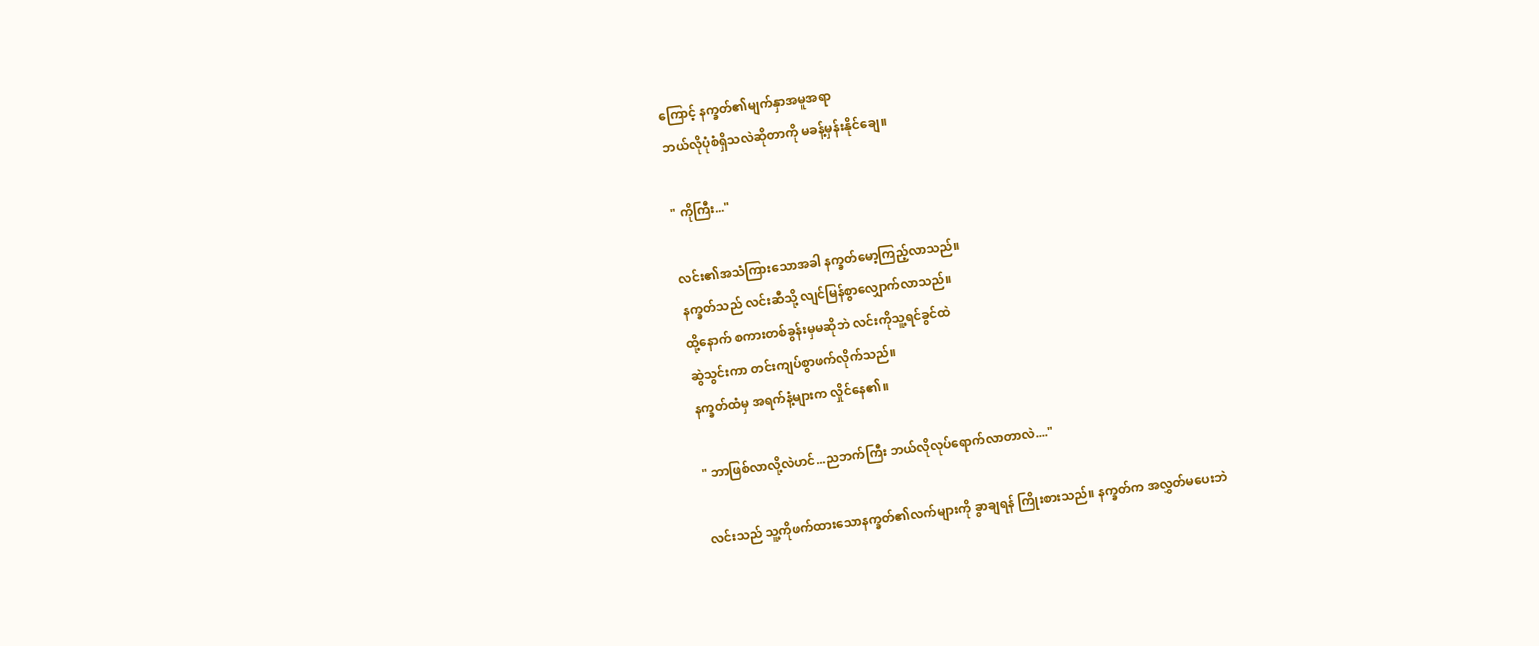ကြောင့် နက္ခတ်၏မျက်နှာအမူအရာ
ဘယ်လိုပုံစံရှိသလဲဆိုတာကို မခန့်မှန်းနိုင်ချေ။

" ကိုကြီး..."

လင်း၏အသံကြားသောအခါ နက္ခတ်မော့ကြည့်လာသည်။
နက္ခတ်သည် လင်းဆီသို့ လျင်မြန်စွာလျှောက်လာသည်။
ထို့နောက် စကားတစ်ခွန်းမှမဆိုဘဲ လင်းကိုသူ့ရင်ခွင်ထဲ
ဆွဲသွင်းကာ တင်းကျပ်စွာဖက်လိုက်သည်။
နက္ခတ်ထံမှ အရက်နံ့များက လှိုင်နေ၏။

" ဘာဖြစ်လာလို့လဲဟင်...ညဘက်ကြီး ဘယ်လိုလုပ်ရောက်လာတာလဲ...."

လင်းသည် သူ့ကိုဖက်ထားသောနက္ခတ်၏လက်များကို ခွာချရန် ကြိုးစားသည်။ နက္ခတ်က အလွှတ်မပေးဘဲ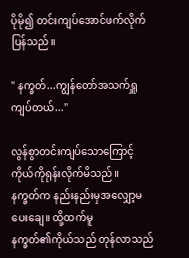ပိုမို၍ တင်းကျပ်အောင်ဖက်လိုက်ပြန်သည်။

" နက္ခတ်...ကျွန်တော်အသက်ရှူကျပ်တယ်..."

လွန်စွာတင်းကျပ်သောကြောင့် ကိုယ်ကိုရုန်းလိုက်မိသည်။
နက္ခတ်က နည်းနည်းမှအလျှော့မပေးချေ။ ထို့ထက်မူ
နက္ခတ်၏ကိုယ်သည် တုန်လာသည်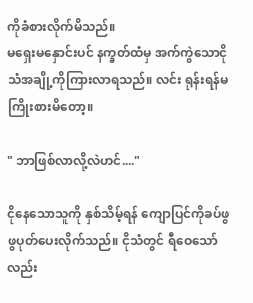ကိုခံစားလိုက်မိသည်။
မရှေးမနှောင်းပင် နက္ခတ်ထံမှ အက်ကွဲသောငိုသံအချို့ကိုကြားလာရသည်။ လင်း ရုန်းရန်မကြိုးစားမိတော့။

" ဘာဖြစ်လာလို့လဲဟင်...."

ငိုနေသောသူကို နှစ်သိမ့်ရန် ကျောပြင်ကိုခပ်ဖွဖွပုတ်ပေးလိုက်သည်။ ငိုသံတွင် ရီဝေသော်လည်း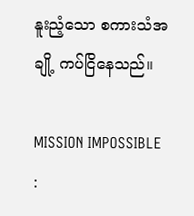နူးညံ့သော စကားသံအချို့ ကပ်ငြိနေသည်။

MISSION IMPOSSIBLE :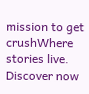mission to get crushWhere stories live. Discover now